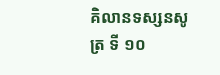គិលានទស្សនសូត្រ ទី ១០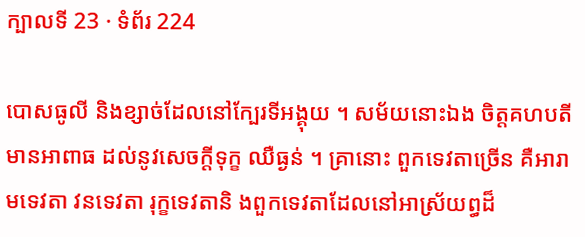ក្បាលទី 23 · ទំព័រ 224

បោសធូលី និងខ្សាច់ដែលនៅក្បែរទីអង្គុយ ។ សម័យនោះឯង ចិត្តគហបតីមានអាពាធ ដល់នូវសេចក្តីទុក្ខ ឈឺធ្ងន់ ។ គ្រានោះ ពួកទេវតាច្រើន គឺអារាមទេវតា វនទេវតា រុក្ខទេវតានិ ងពួកទេវតាដែលនៅអាស្រ័យព្ធដ៏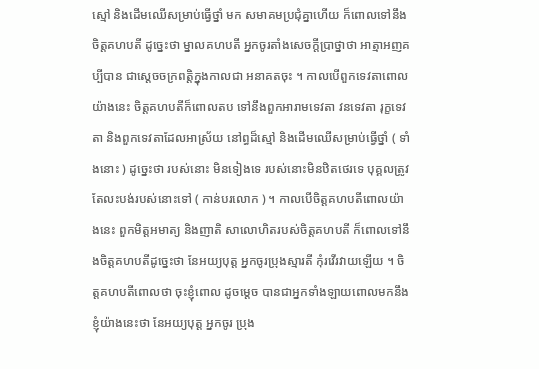ស្មៅ និងដើមឈើសម្រាប់ធ្វើថ្នាំ មក សមាគមប្រជុំគ្នាហើយ ក៏ពោលទៅនឹងចិត្តគហបតី ដូច្នេះថា ម្នាលគហបតី អ្នកចូរតាំងសេចក្តីប្រាថ្នាថា អាត្មាអញគប្បីបាន ជាស្តេចចក្រពត្តិក្នុងកាលជា អនាគតចុះ ។ កាលបើពួកទេវតាពោលយ៉ាងនេះ ចិត្តគហបតីក៏ពោលតប ទៅនឹងពួកអារាមទេវតា វនទេវតា រុក្ខទេវតា និងពួកទេវតាដែលអាស្រ័យ នៅព្ធដ៏ស្មៅ និងដើមឈើសម្រាប់ធ្វើថ្នាំ ( ទាំងនោះ ) ដូច្នេះថា របស់នោះ មិនទៀងទេ របស់នោះមិនឋិតថេរទេ បុគ្គលត្រូវតែលះបង់របស់នោះទៅ ( កាន់បរលោក ) ។ កាលបើចិត្តគហបតីពោលយ៉ាងនេះ ពួកមិត្តអមាត្យ និងញាតិ សាលោហិតរបស់ចិត្តគហបតី ក៏ពោលទៅនឹងចិត្តគហបតីដូច្នេះថា នែអយ្យបុត្ត អ្នកចូរប្រុងស្មារតី កុំរវើរវាយឡើយ ។ ចិត្តគហបតីពោលថា ចុះខ្ញុំពោល ដូចម្តេច បានជាអ្នកទាំងឡាយពោលមកនឹងខ្ញុំយ៉ាងនេះថា នែអយ្យបុត្ត អ្នកចូរ ប្រុង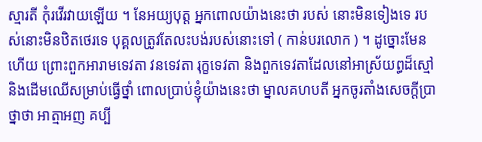ស្មារតី កុំរវើរវាយឡើយ ។ នែអយ្យបុត្ត អ្នកពោលយ៉ាងនេះថា របស់ នោះមិនទៀងទេ របស់នោះមិនឋិតថេរទេ បុគ្គលត្រូវតែលះបង់របស់នោះទៅ ( កាន់បរលោក ) ។ ដូច្នោះមែនហើយ ព្រោះពួកអារាមទេវតា វនទេវតា រុក្ខទេវតា និងពួកទេវតាដែលនៅអាស្រ័យព្ធដ៏ស្មៅ និងដើមឈើសម្រាប់ធ្វើថ្នាំ ពោលប្រាប់ខ្ញុំយ៉ាងនេះថា ម្នាលគហបតី អ្នកចូរតាំងសេចក្តីប្រាថ្នាថា អាត្មាអញ គប្បី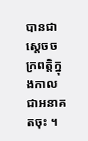បានជាស្តេចចក្រពត្តិក្នុងកាលជាអនាគតចុះ ។